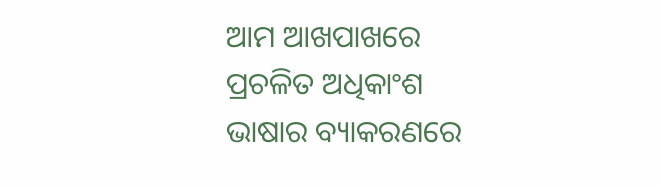ଆମ ଆଖପାଖରେ ପ୍ରଚଳିତ ଅଧିକାଂଶ ଭାଷାର ବ୍ୟାକରଣରେ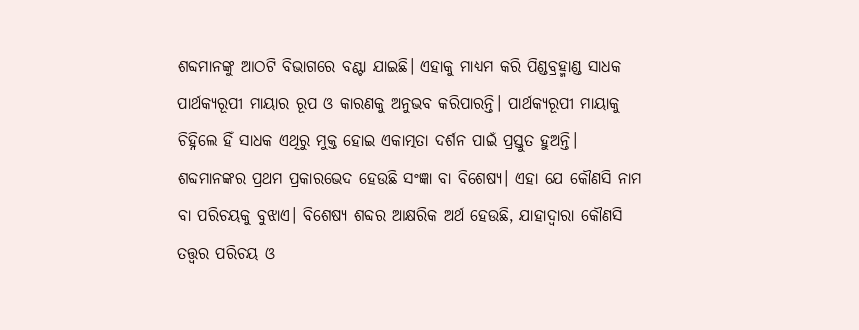ଶବ୍ଦମାନଙ୍କୁ ଆଠଟି ବିଭାଗରେ ବଣ୍ଟା ଯାଇଛି। ଏହାକୁ ମାଧ୍ୟମ କରି ପିଣ୍ଡବ୍ରହ୍ମାଣ୍ଡ ସାଧକ ପାର୍ଥକ୍ୟରୂପୀ ମାୟାର ରୂପ ଓ କାରଣକୁ ଅନୁଭବ କରିପାରନ୍ତି। ପାର୍ଥକ୍ୟରୂପୀ ମାୟାକୁ ଚିହ୍ନିଲେ ହିଁ ସାଧକ ଏଥିରୁ ମୁକ୍ତ ହୋଇ ଏକାତ୍ମତା ଦର୍ଶନ ପାଇଁ ପ୍ରସ୍ତୁତ ହୁଅନ୍ତି।
ଶବ୍ଦମାନଙ୍କର ପ୍ରଥମ ପ୍ରକାରଭେଦ ହେଉଛି ସଂଜ୍ଞା ବା ବିଶେଷ୍ୟ। ଏହା ଯେ କୌଣସି ନାମ ବା ପରିଚୟକୁ ବୁଝାଏ। ବିଶେଷ୍ୟ ଶବ୍ଦର ଆକ୍ଷରିକ ଅର୍ଥ ହେଉଛି, ଯାହାଦ୍ୱାରା କୌଣସି ତତ୍ତ୍ୱର ପରିଚୟ ଓ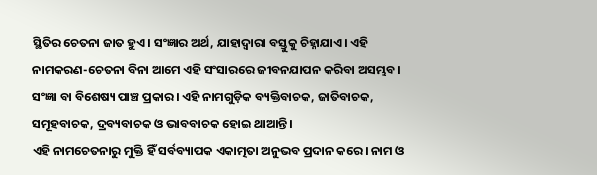ସ୍ଥିତିର ଚେତନା ଜାତ ହୁଏ। ସଂଜ୍ଞାର ଅର୍ଥ, ଯାହାଦ୍ୱାରା ବସ୍ତୁକୁ ଚିହ୍ନାଯାଏ। ଏହି ନାମକରଣ-ଚେତନା ବିନା ଆମେ ଏହି ସଂସାରରେ ଜୀବନଯାପନ କରିବା ଅସମ୍ଭବ। ସଂଜ୍ଞା ବା ବିଶେଷ୍ୟ ପାଞ୍ଚ ପ୍ରକାର। ଏହି ନାମଗୁଡ଼ିକ ବ୍ୟକ୍ତିବାଚକ, ଜାତିବାଚକ, ସମୂହବାଚକ, ଦ୍ରବ୍ୟବାଚକ ଓ ଭାବବାଚକ ହୋଇ ଥାଆନ୍ତି।
ଏହି ନାମଚେତନାରୁ ମୁକ୍ତି ହିଁ ସର୍ବବ୍ୟାପକ ଏକାତ୍ମତା ଅନୁଭବ ପ୍ରଦାନ କରେ। ନାମ ଓ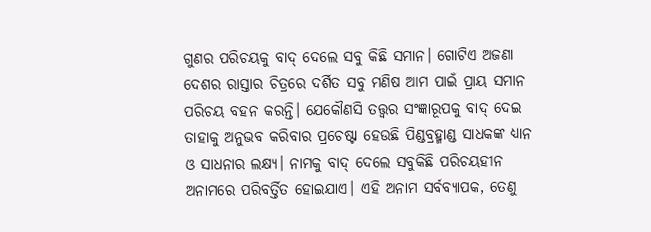ଗୁଣର ପରିଚୟକୁ ବାଦ୍ ଦେଲେ ସବୁ କିଛି ସମାନ। ଗୋଟିଏ ଅଜଣା ଦେଶର ରାସ୍ତାର ଚିତ୍ରରେ ଦର୍ଶିତ ସବୁ ମଣିଷ ଆମ ପାଇଁ ପ୍ରାୟ ସମାନ ପରିଚୟ ବହନ କରନ୍ତି। ଯେକୌଣସି ତତ୍ତ୍ୱର ସଂଜ୍ଞାରୂପକୁ ବାଦ୍ ଦେଇ ତାହାକୁ ଅନୁଭବ କରିବାର ପ୍ରଚେଷ୍ଟା ହେଉଛି ପିଣ୍ଡବ୍ରହ୍ମାଣ୍ଡ ସାଧକଙ୍କ ଧ୍ୟାନ ଓ ସାଧନାର ଲକ୍ଷ୍ୟ। ନାମକୁ ବାଦ୍ ଦେଲେ ସବୁକିଛି ପରିଚୟହୀନ ଅନାମରେ ପରିବର୍ତ୍ତିତ ହୋଇଯାଏ। ଏହି ଅନାମ ସର୍ବବ୍ୟାପକ, ତେଣୁ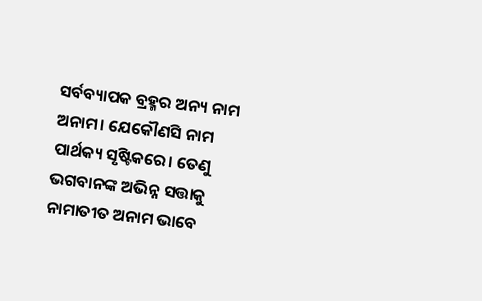ସର୍ବବ୍ୟାପକ ବ୍ରହ୍ମର ଅନ୍ୟ ନାମ ଅନାମ। ଯେକୌଣସି ନାମ ପାର୍ଥକ୍ୟ ସୃଷ୍ଟିକରେ। ତେଣୁ ଭଗବାନଙ୍କ ଅଭିନ୍ନ ସତ୍ତାକୁ ନାମାତୀତ ଅନାମ ଭାବେ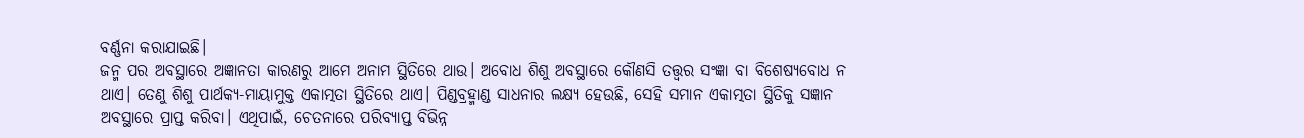ବର୍ଣ୍ଣନା କରାଯାଇଛି।
ଜନ୍ମ ପର ଅବସ୍ଥାରେ ଅଜ୍ଞାନତା କାରଣରୁ ଆମେ ଅନାମ ସ୍ଥିତିରେ ଥାଉ। ଅବୋଧ ଶିଶୁ ଅବସ୍ଥାରେ କୌଣସି ତତ୍ତ୍ୱର ସଂଜ୍ଞା ବା ବିଶେଷ୍ୟବୋଧ ନ ଥାଏ। ତେଣୁ ଶିଶୁ ପାର୍ଥକ୍ୟ-ମାୟାମୁକ୍ତ ଏକାତ୍ମତା ସ୍ଥିତିରେ ଥାଏ। ପିଣ୍ଡବ୍ରହ୍ମାଣ୍ଡ ସାଧନାର ଲକ୍ଷ୍ୟ ହେଉଛି, ସେହି ସମାନ ଏକାତ୍ମତା ସ୍ଥିତିକୁ ସଜ୍ଞାନ ଅବସ୍ଥାରେ ପ୍ରାପ୍ତ କରିବା। ଏଥିପାଇଁ, ଚେତନାରେ ପରିବ୍ୟାପ୍ତ ବିଭିନ୍ନ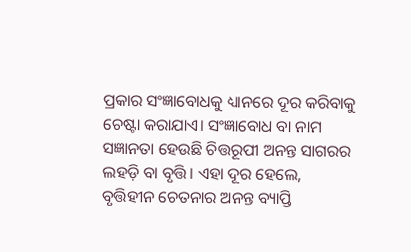ପ୍ରକାର ସଂଜ୍ଞାବୋଧକୁ ଧ୍ୟାନରେ ଦୂର କରିବାକୁ ଚେଷ୍ଟା କରାଯାଏ। ସଂଜ୍ଞାବୋଧ ବା ନାମ ସଜ୍ଞାନତା ହେଉଛି ଚିତ୍ତରୂପୀ ଅନନ୍ତ ସାଗରର ଲହଡ଼ି ବା ବୃତ୍ତି। ଏହା ଦୂର ହେଲେ, ବୃତ୍ତିହୀନ ଚେତନାର ଅନନ୍ତ ବ୍ୟାପ୍ତି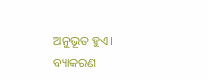ଅନୁଭୂତ ହୁଏ। ବ୍ୟାକରଣ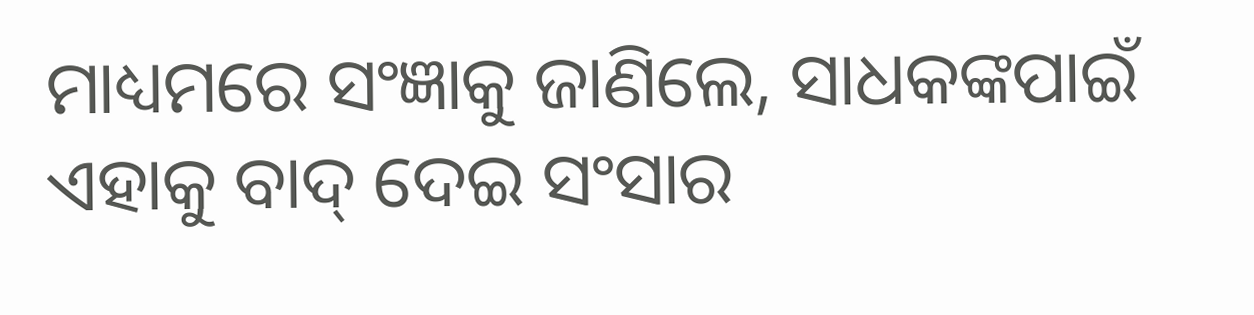ମାଧ୍ୟମରେ ସଂଜ୍ଞାକୁ ଜାଣିଲେ, ସାଧକଙ୍କପାଇଁ ଏହାକୁ ବାଦ୍ ଦେଇ ସଂସାର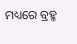ମଧ୍ୟରେ ବ୍ରହ୍ମ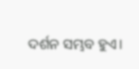ଦର୍ଶନ ସମ୍ଭବ ହୁଏ।